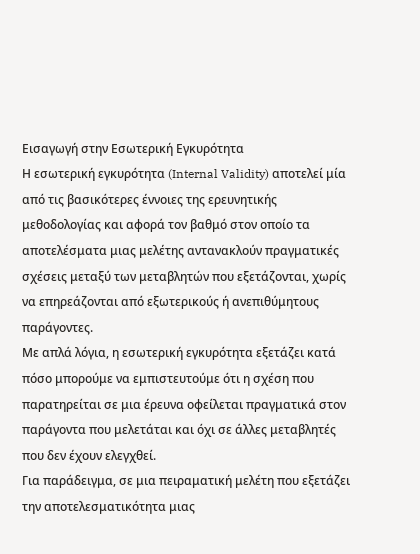Εισαγωγή στην Εσωτερική Εγκυρότητα
Η εσωτερική εγκυρότητα (Internal Validity) αποτελεί μία από τις βασικότερες έννοιες της ερευνητικής μεθοδολογίας και αφορά τον βαθμό στον οποίο τα αποτελέσματα μιας μελέτης αντανακλούν πραγματικές σχέσεις μεταξύ των μεταβλητών που εξετάζονται, χωρίς να επηρεάζονται από εξωτερικούς ή ανεπιθύμητους παράγοντες.
Με απλά λόγια, η εσωτερική εγκυρότητα εξετάζει κατά πόσο μπορούμε να εμπιστευτούμε ότι η σχέση που παρατηρείται σε μια έρευνα οφείλεται πραγματικά στον παράγοντα που μελετάται και όχι σε άλλες μεταβλητές που δεν έχουν ελεγχθεί.
Για παράδειγμα, σε μια πειραματική μελέτη που εξετάζει την αποτελεσματικότητα μιας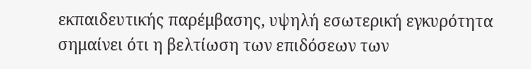εκπαιδευτικής παρέμβασης, υψηλή εσωτερική εγκυρότητα σημαίνει ότι η βελτίωση των επιδόσεων των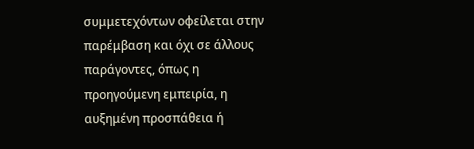συμμετεχόντων οφείλεται στην παρέμβαση και όχι σε άλλους παράγοντες, όπως η προηγούμενη εμπειρία, η αυξημένη προσπάθεια ή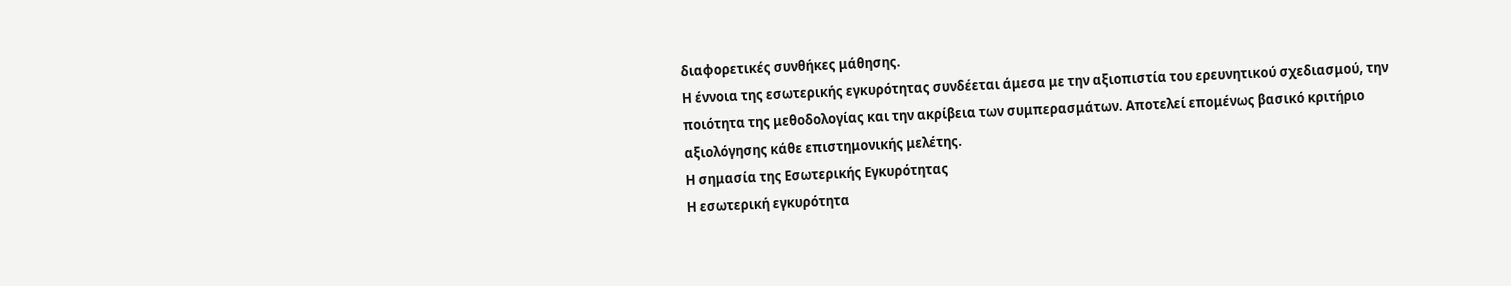διαφορετικές συνθήκες μάθησης.
Η έννοια της εσωτερικής εγκυρότητας συνδέεται άμεσα με την αξιοπιστία του ερευνητικού σχεδιασμού, την ποιότητα της μεθοδολογίας και την ακρίβεια των συμπερασμάτων. Αποτελεί επομένως βασικό κριτήριο αξιολόγησης κάθε επιστημονικής μελέτης.
Η σημασία της Εσωτερικής Εγκυρότητας
Η εσωτερική εγκυρότητα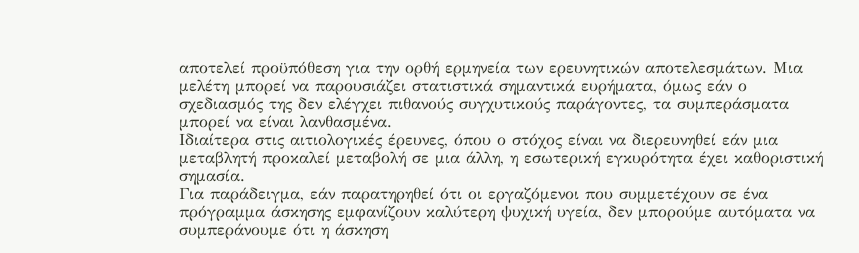αποτελεί προϋπόθεση για την ορθή ερμηνεία των ερευνητικών αποτελεσμάτων. Μια μελέτη μπορεί να παρουσιάζει στατιστικά σημαντικά ευρήματα, όμως εάν ο σχεδιασμός της δεν ελέγχει πιθανούς συγχυτικούς παράγοντες, τα συμπεράσματα μπορεί να είναι λανθασμένα.
Ιδιαίτερα στις αιτιολογικές έρευνες, όπου ο στόχος είναι να διερευνηθεί εάν μια μεταβλητή προκαλεί μεταβολή σε μια άλλη, η εσωτερική εγκυρότητα έχει καθοριστική σημασία.
Για παράδειγμα, εάν παρατηρηθεί ότι οι εργαζόμενοι που συμμετέχουν σε ένα πρόγραμμα άσκησης εμφανίζουν καλύτερη ψυχική υγεία, δεν μπορούμε αυτόματα να συμπεράνουμε ότι η άσκηση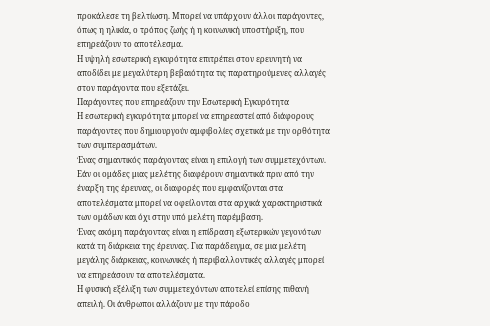προκάλεσε τη βελτίωση. Μπορεί να υπάρχουν άλλοι παράγοντες, όπως η ηλικία, ο τρόπος ζωής ή η κοινωνική υποστήριξη, που επηρεάζουν το αποτέλεσμα.
Η υψηλή εσωτερική εγκυρότητα επιτρέπει στον ερευνητή να αποδίδει με μεγαλύτερη βεβαιότητα τις παρατηρούμενες αλλαγές στον παράγοντα που εξετάζει.
Παράγοντες που επηρεάζουν την Εσωτερική Εγκυρότητα
Η εσωτερική εγκυρότητα μπορεί να επηρεαστεί από διάφορους παράγοντες που δημιουργούν αμφιβολίες σχετικά με την ορθότητα των συμπερασμάτων.
Ένας σημαντικός παράγοντας είναι η επιλογή των συμμετεχόντων. Εάν οι ομάδες μιας μελέτης διαφέρουν σημαντικά πριν από την έναρξη της έρευνας, οι διαφορές που εμφανίζονται στα αποτελέσματα μπορεί να οφείλονται στα αρχικά χαρακτηριστικά των ομάδων και όχι στην υπό μελέτη παρέμβαση.
Ένας ακόμη παράγοντας είναι η επίδραση εξωτερικών γεγονότων κατά τη διάρκεια της έρευνας. Για παράδειγμα, σε μια μελέτη μεγάλης διάρκειας, κοινωνικές ή περιβαλλοντικές αλλαγές μπορεί να επηρεάσουν τα αποτελέσματα.
Η φυσική εξέλιξη των συμμετεχόντων αποτελεί επίσης πιθανή απειλή. Οι άνθρωποι αλλάζουν με την πάροδο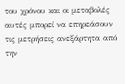του χρόνου και οι μεταβολές αυτές μπορεί να επηρεάσουν τις μετρήσεις ανεξάρτητα από την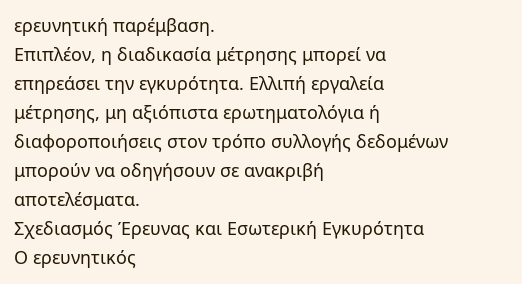ερευνητική παρέμβαση.
Επιπλέον, η διαδικασία μέτρησης μπορεί να επηρεάσει την εγκυρότητα. Ελλιπή εργαλεία μέτρησης, μη αξιόπιστα ερωτηματολόγια ή διαφοροποιήσεις στον τρόπο συλλογής δεδομένων μπορούν να οδηγήσουν σε ανακριβή αποτελέσματα.
Σχεδιασμός Έρευνας και Εσωτερική Εγκυρότητα
Ο ερευνητικός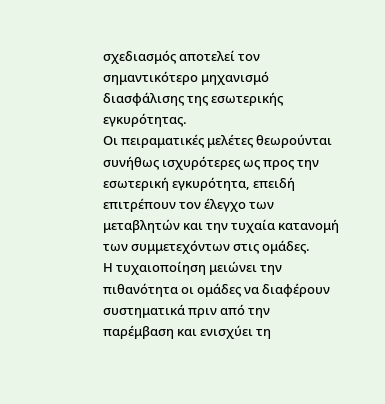σχεδιασμός αποτελεί τον σημαντικότερο μηχανισμό διασφάλισης της εσωτερικής εγκυρότητας.
Οι πειραματικές μελέτες θεωρούνται συνήθως ισχυρότερες ως προς την εσωτερική εγκυρότητα, επειδή επιτρέπουν τον έλεγχο των μεταβλητών και την τυχαία κατανομή των συμμετεχόντων στις ομάδες.
Η τυχαιοποίηση μειώνει την πιθανότητα οι ομάδες να διαφέρουν συστηματικά πριν από την παρέμβαση και ενισχύει τη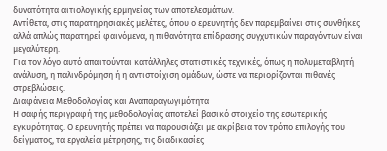δυνατότητα αιτιολογικής ερμηνείας των αποτελεσμάτων.
Αντίθετα, στις παρατηρησιακές μελέτες, όπου ο ερευνητής δεν παρεμβαίνει στις συνθήκες αλλά απλώς παρατηρεί φαινόμενα, η πιθανότητα επίδρασης συγχυτικών παραγόντων είναι μεγαλύτερη.
Για τον λόγο αυτό απαιτούνται κατάλληλες στατιστικές τεχνικές, όπως η πολυμεταβλητή ανάλυση, η παλινδρόμηση ή η αντιστοίχιση ομάδων, ώστε να περιορίζονται πιθανές στρεβλώσεις.
Διαφάνεια Μεθοδολογίας και Αναπαραγωγιμότητα
Η σαφής περιγραφή της μεθοδολογίας αποτελεί βασικό στοιχείο της εσωτερικής εγκυρότητας. Ο ερευνητής πρέπει να παρουσιάζει με ακρίβεια τον τρόπο επιλογής του δείγματος, τα εργαλεία μέτρησης, τις διαδικασίες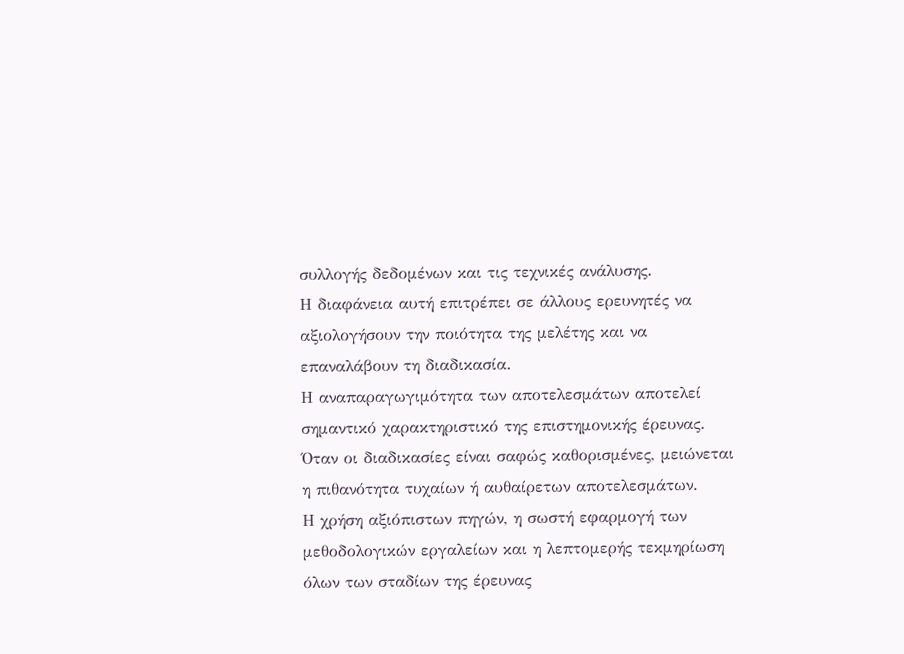συλλογής δεδομένων και τις τεχνικές ανάλυσης.
Η διαφάνεια αυτή επιτρέπει σε άλλους ερευνητές να αξιολογήσουν την ποιότητα της μελέτης και να επαναλάβουν τη διαδικασία.
Η αναπαραγωγιμότητα των αποτελεσμάτων αποτελεί σημαντικό χαρακτηριστικό της επιστημονικής έρευνας. Όταν οι διαδικασίες είναι σαφώς καθορισμένες, μειώνεται η πιθανότητα τυχαίων ή αυθαίρετων αποτελεσμάτων.
Η χρήση αξιόπιστων πηγών, η σωστή εφαρμογή των μεθοδολογικών εργαλείων και η λεπτομερής τεκμηρίωση όλων των σταδίων της έρευνας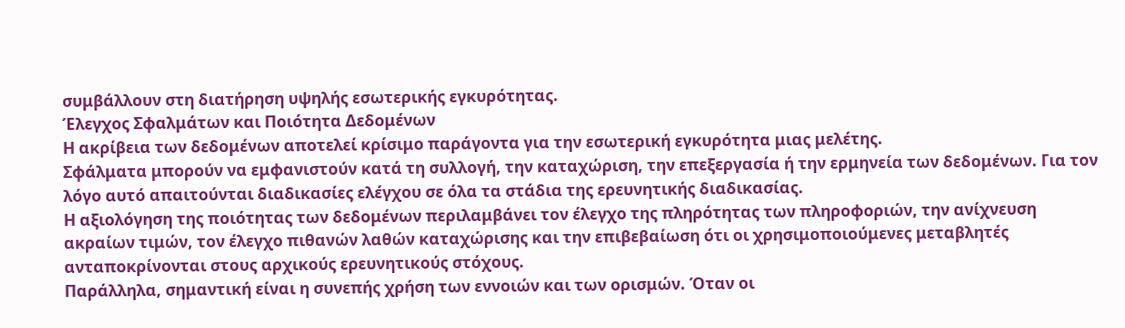συμβάλλουν στη διατήρηση υψηλής εσωτερικής εγκυρότητας.
Έλεγχος Σφαλμάτων και Ποιότητα Δεδομένων
Η ακρίβεια των δεδομένων αποτελεί κρίσιμο παράγοντα για την εσωτερική εγκυρότητα μιας μελέτης.
Σφάλματα μπορούν να εμφανιστούν κατά τη συλλογή, την καταχώριση, την επεξεργασία ή την ερμηνεία των δεδομένων. Για τον λόγο αυτό απαιτούνται διαδικασίες ελέγχου σε όλα τα στάδια της ερευνητικής διαδικασίας.
Η αξιολόγηση της ποιότητας των δεδομένων περιλαμβάνει τον έλεγχο της πληρότητας των πληροφοριών, την ανίχνευση ακραίων τιμών, τον έλεγχο πιθανών λαθών καταχώρισης και την επιβεβαίωση ότι οι χρησιμοποιούμενες μεταβλητές ανταποκρίνονται στους αρχικούς ερευνητικούς στόχους.
Παράλληλα, σημαντική είναι η συνεπής χρήση των εννοιών και των ορισμών. Όταν οι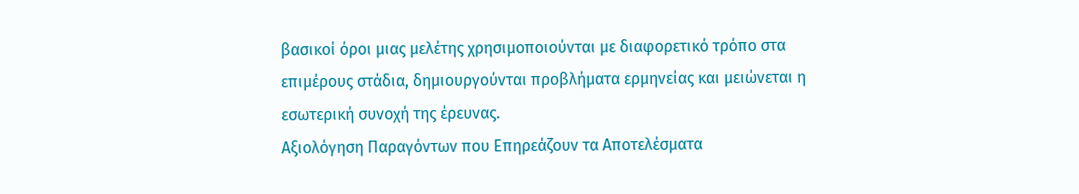βασικοί όροι μιας μελέτης χρησιμοποιούνται με διαφορετικό τρόπο στα επιμέρους στάδια, δημιουργούνται προβλήματα ερμηνείας και μειώνεται η εσωτερική συνοχή της έρευνας.
Αξιολόγηση Παραγόντων που Επηρεάζουν τα Αποτελέσματα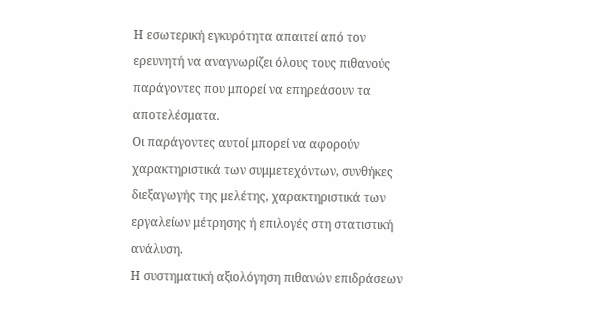Η εσωτερική εγκυρότητα απαιτεί από τον ερευνητή να αναγνωρίζει όλους τους πιθανούς παράγοντες που μπορεί να επηρεάσουν τα αποτελέσματα.
Οι παράγοντες αυτοί μπορεί να αφορούν χαρακτηριστικά των συμμετεχόντων, συνθήκες διεξαγωγής της μελέτης, χαρακτηριστικά των εργαλείων μέτρησης ή επιλογές στη στατιστική ανάλυση.
Η συστηματική αξιολόγηση πιθανών επιδράσεων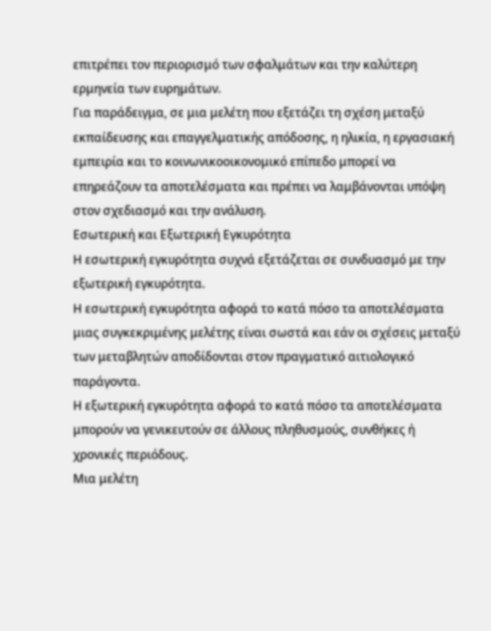επιτρέπει τον περιορισμό των σφαλμάτων και την καλύτερη ερμηνεία των ευρημάτων.
Για παράδειγμα, σε μια μελέτη που εξετάζει τη σχέση μεταξύ εκπαίδευσης και επαγγελματικής απόδοσης, η ηλικία, η εργασιακή εμπειρία και το κοινωνικοοικονομικό επίπεδο μπορεί να επηρεάζουν τα αποτελέσματα και πρέπει να λαμβάνονται υπόψη στον σχεδιασμό και την ανάλυση.
Εσωτερική και Εξωτερική Εγκυρότητα
Η εσωτερική εγκυρότητα συχνά εξετάζεται σε συνδυασμό με την εξωτερική εγκυρότητα.
Η εσωτερική εγκυρότητα αφορά το κατά πόσο τα αποτελέσματα μιας συγκεκριμένης μελέτης είναι σωστά και εάν οι σχέσεις μεταξύ των μεταβλητών αποδίδονται στον πραγματικό αιτιολογικό παράγοντα.
Η εξωτερική εγκυρότητα αφορά το κατά πόσο τα αποτελέσματα μπορούν να γενικευτούν σε άλλους πληθυσμούς, συνθήκες ή χρονικές περιόδους.
Μια μελέτη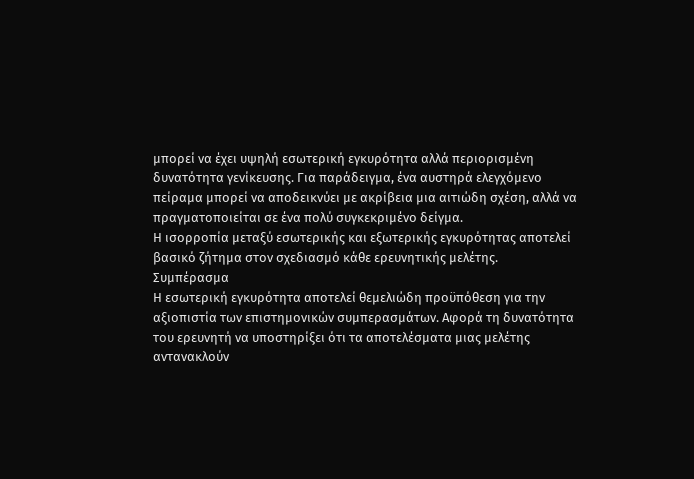μπορεί να έχει υψηλή εσωτερική εγκυρότητα αλλά περιορισμένη δυνατότητα γενίκευσης. Για παράδειγμα, ένα αυστηρά ελεγχόμενο πείραμα μπορεί να αποδεικνύει με ακρίβεια μια αιτιώδη σχέση, αλλά να πραγματοποιείται σε ένα πολύ συγκεκριμένο δείγμα.
Η ισορροπία μεταξύ εσωτερικής και εξωτερικής εγκυρότητας αποτελεί βασικό ζήτημα στον σχεδιασμό κάθε ερευνητικής μελέτης.
Συμπέρασμα
Η εσωτερική εγκυρότητα αποτελεί θεμελιώδη προϋπόθεση για την αξιοπιστία των επιστημονικών συμπερασμάτων. Αφορά τη δυνατότητα του ερευνητή να υποστηρίξει ότι τα αποτελέσματα μιας μελέτης αντανακλούν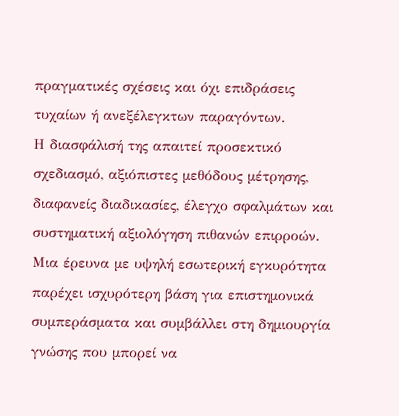πραγματικές σχέσεις και όχι επιδράσεις τυχαίων ή ανεξέλεγκτων παραγόντων.
Η διασφάλισή της απαιτεί προσεκτικό σχεδιασμό, αξιόπιστες μεθόδους μέτρησης, διαφανείς διαδικασίες, έλεγχο σφαλμάτων και συστηματική αξιολόγηση πιθανών επιρροών.
Μια έρευνα με υψηλή εσωτερική εγκυρότητα παρέχει ισχυρότερη βάση για επιστημονικά συμπεράσματα και συμβάλλει στη δημιουργία γνώσης που μπορεί να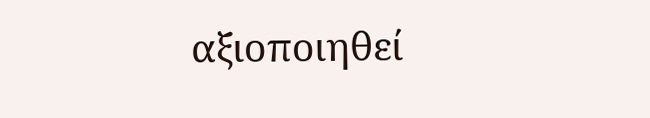αξιοποιηθεί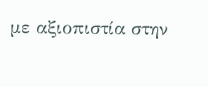με αξιοπιστία στην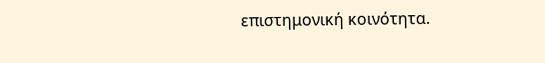επιστημονική κοινότητα.